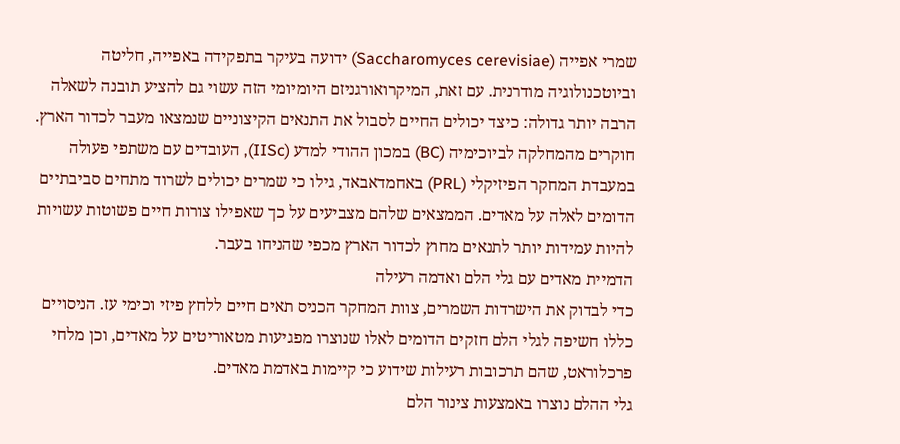שמרי אפייה (Saccharomyces cerevisiae) ידועה בעיקר בתפקידה באפייה, חליטה וביוטכנולוגיה מודרנית. עם זאת, המיקרואורגניזם היומיומי הזה עשוי גם להציע תובנה לשאלה הרבה יותר גדולה: כיצד יכולים החיים לסבול את התנאים הקיצוניים שנמצאו מעבר לכדור הארץ.
חוקרים מהמחלקה לביוכימיה (BC) במכון ההודי למדע (IISc), העובדים עם משתפי פעולה במעבדת המחקר הפיזיקלי (PRL) באחמדאבאד, גילו כי שמרים יכולים לשרוד מתחים סביבתיים הדומים לאלה על מאדים. הממצאים שלהם מצביעים על כך שאפילו צורות חיים פשוטות עשויות להיות עמידות יותר לתנאים מחוץ לכדור הארץ מכפי שהניחו בעבר.
הדמיית מאדים עם גלי הלם ואדמה רעילה
כדי לבדוק את הישרדות השמרים, צוות המחקר הכניס תאים חיים ללחץ פיזי וכימי עז. הניסויים כללו חשיפה לגלי הלם חזקים הדומים לאלו שנוצרו מפגיעות מטאוריטים על מאדים, וכן מלחי פרכלוראט, שהם תרכובות רעילות שידוע כי קיימות באדמת מאדים.
גלי ההלם נוצרו באמצעות צינור הלם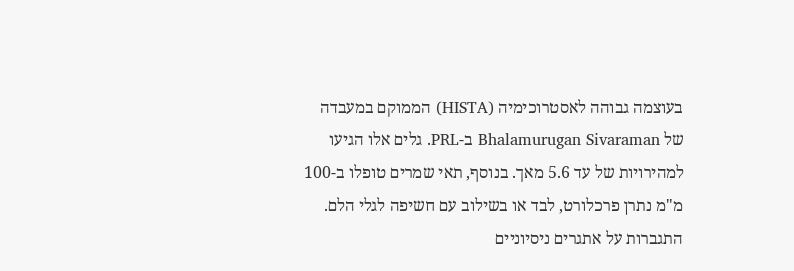בעוצמה גבוהה לאסטרוכימיה (HISTA) הממוקם במעבדה של Bhalamurugan Sivaraman ב-PRL. גלים אלו הגיעו למהירויות של עד 5.6 מאך. בנוסף, תאי שמרים טופלו ב-100 מ"מ נתרן פרכלורט, לבד או בשילוב עם חשיפה לגלי הלם.
התגברות על אתגרים ניסיוניים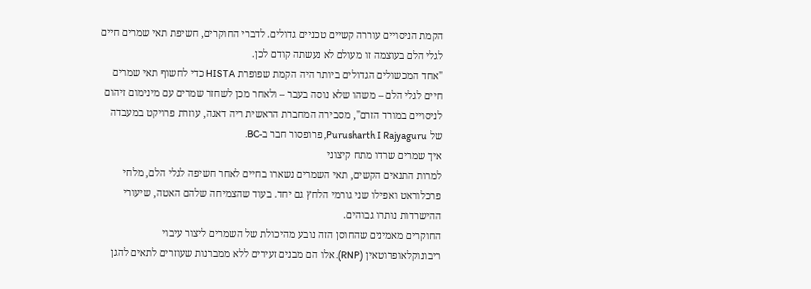הקמת הניסויים עוררה קשיים טכניים גדולים. לדברי החוקרים, חשיפת תאי שמרים חיים לגלי הלם בעוצמה זו מעולם לא נעשתה קודם לכן.
"אחד המכשולים הגדולים ביותר היה הקמת שפופרת HISTA כדי לחשוף תאי שמרים חיים לגלי הלם – משהו שלא נוסה בעבר – ולאחר מכן לשחזר שמרים עם מינימום זיהום לניסויים במורד הזרם", מסבירה המחברת הראשית ריה דאגה, עוזרת פרויקט במעבדה של Purusharth I Rajyaguru, פרופסור חבר ב-BC.
איך שמרים שרדו מתח קיצוני
למרות התנאים הקשים, תאי השמרים נשארו בחיים לאחר חשיפה לגלי הלם, מלחי פרכלוראט ואפילו שני גורמי הלחץ גם יחד. בעוד שהצמיחה שלהם האטה, שיעורי ההישרדות נותרו גבוהים.
החוקרים מאמינים שהחוסן הזה נובע מהיכולת של השמרים ליצור עיבוי ריבונוקלאופרוטאין (RNP). אלו הם מבנים זעירים ללא ממברנות שעוזרים לתאים להגן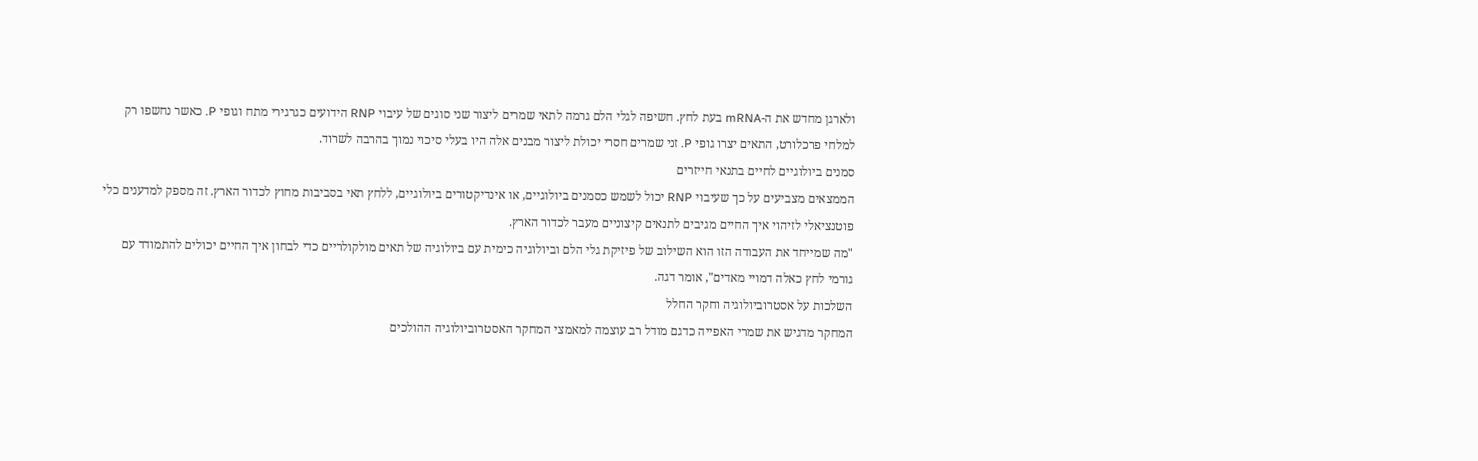ולארגן מחדש את ה-mRNA בעת לחץ. חשיפה לגלי הלם גרמה לתאי שמרים ליצור שני סוגים של עיבוי RNP הידועים כגרגירי מתח וגופי P. כאשר נחשפו רק למלחי פרכלורט, התאים יצרו גופי P. זני שמרים חסרי יכולת ליצור מבנים אלה היו בעלי סיכוי נמוך בהרבה לשרוד.
סמנים ביולוגיים לחיים בתנאי חייזרים
הממצאים מצביעים על כך שעיבוי RNP יכול לשמש כסמנים ביולוגיים, או אינדיקטורים ביולוגיים, ללחץ תאי בסביבות מחוץ לכדור הארץ. זה מספק למדענים כלי פוטנציאלי לזיהוי איך החיים מגיבים לתנאים קיצוניים מעבר לכדור הארץ.
"מה שמייחד את העבודה הזו הוא השילוב של פיזיקת גלי הלם וביולוגיה כימית עם ביולוגיה של תאים מולקולריים כדי לבחון איך החיים יכולים להתמודד עם גורמי לחץ כאלה דמויי מאדים", אומר דגה.
השלכות על אסטרוביולוגיה וחקר החלל
המחקר מדגיש את שמרי האפייה כדגם מודל רב עוצמה למאמצי המחקר האסטרוביולוגיה ההולכים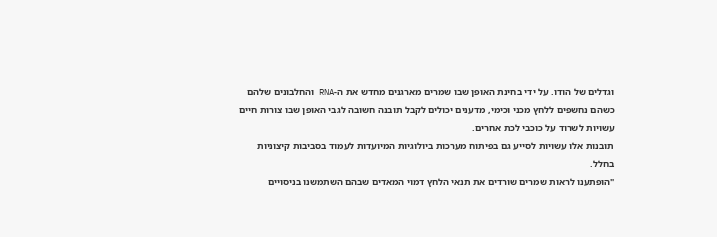וגדלים של הודו. על ידי בחינת האופן שבו שמרים מארגנים מחדש את ה-RNA והחלבונים שלהם כשהם נחשפים ללחץ מכני וכימי, מדענים יכולים לקבל תובנה חשובה לגבי האופן שבו צורות חיים עשויות לשרוד על כוכבי לכת אחרים.
תובנות אלו עשויות לסייע גם בפיתוח מערכות ביולוגיות המיועדות לעמוד בסביבות קיצוניות בחלל.
"הופתענו לראות שמרים שורדים את תנאי הלחץ דמוי המאדים שבהם השתמשנו בניסויים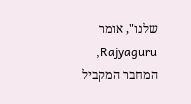שלנו", אומר Rajyaguru, המחבר המקביל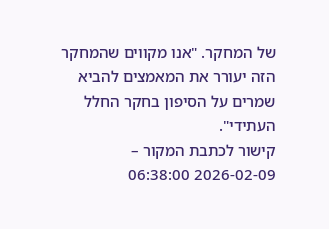של המחקר. "אנו מקווים שהמחקר הזה יעורר את המאמצים להביא שמרים על הסיפון בחקר החלל העתידי".
קישור לכתבת המקור – 2026-02-09 06:38:00